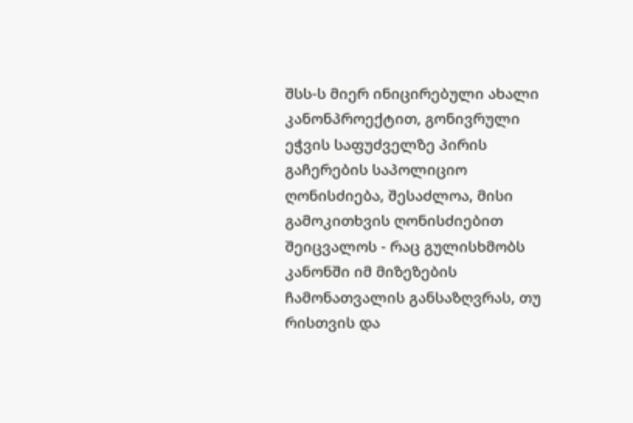შსს-ს მიერ ინიცირებული ახალი კანონპროექტით, გონივრული ეჭვის საფუძველზე პირის გაჩერების საპოლიციო ღონისძიება, შესაძლოა, მისი გამოკითხვის ღონისძიებით შეიცვალოს - რაც გულისხმობს კანონში იმ მიზეზების ჩამონათვალის განსაზღვრას, თუ რისთვის და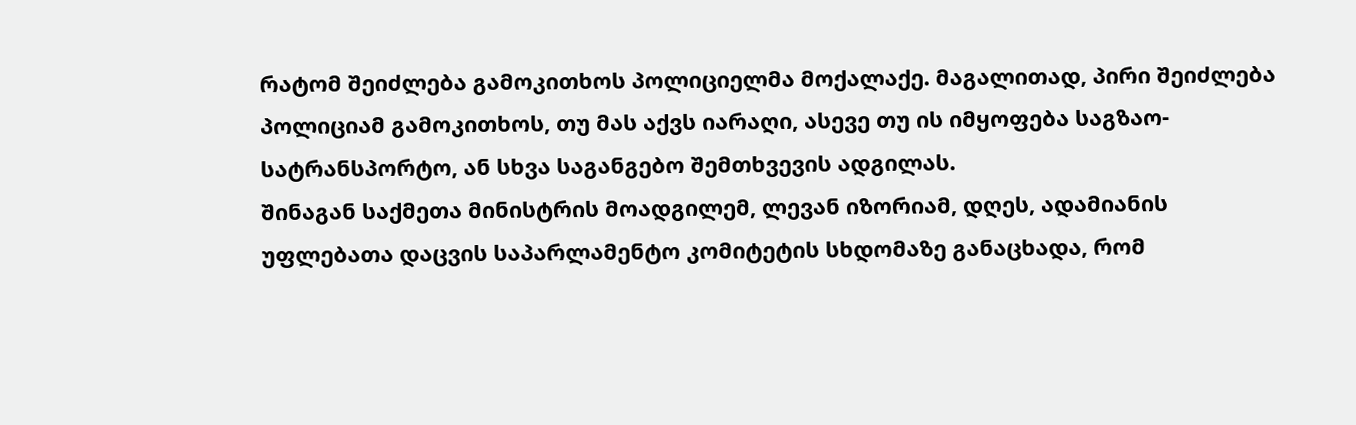რატომ შეიძლება გამოკითხოს პოლიციელმა მოქალაქე. მაგალითად, პირი შეიძლება პოლიციამ გამოკითხოს, თუ მას აქვს იარაღი, ასევე თუ ის იმყოფება საგზაო-სატრანსპორტო, ან სხვა საგანგებო შემთხვევის ადგილას.
შინაგან საქმეთა მინისტრის მოადგილემ, ლევან იზორიამ, დღეს, ადამიანის უფლებათა დაცვის საპარლამენტო კომიტეტის სხდომაზე განაცხადა, რომ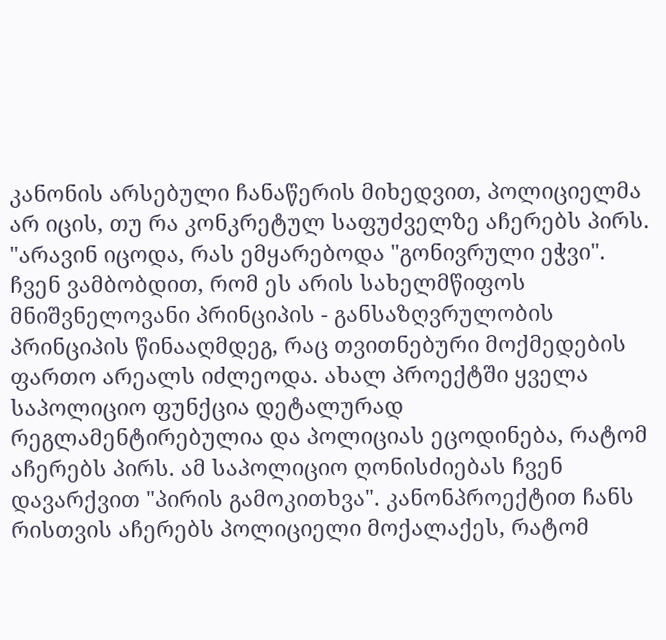კანონის არსებული ჩანაწერის მიხედვით, პოლიციელმა არ იცის, თუ რა კონკრეტულ საფუძველზე აჩერებს პირს.
"არავინ იცოდა, რას ემყარებოდა "გონივრული ეჭვი". ჩვენ ვამბობდით, რომ ეს არის სახელმწიფოს მნიშვნელოვანი პრინციპის - განსაზღვრულობის პრინციპის წინააღმდეგ, რაც თვითნებური მოქმედების ფართო არეალს იძლეოდა. ახალ პროექტში ყველა საპოლიციო ფუნქცია დეტალურად რეგლამენტირებულია და პოლიციას ეცოდინება, რატომ აჩერებს პირს. ამ საპოლიციო ღონისძიებას ჩვენ დავარქვით "პირის გამოკითხვა". კანონპროექტით ჩანს რისთვის აჩერებს პოლიციელი მოქალაქეს, რატომ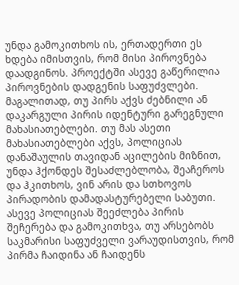უნდა გამოკითხოს ის, ერთადერთი ეს ხდება იმისთვის, რომ მისი პიროვნება დაადგინოს. პროექტში ასევე გაწერილია პიროვნების დადგენის საფუძვლები. მაგალითად, თუ პირს აქვს ძებნილი ან დაკარგული პირის იდენტური გარეგნული მახასიათებლები. თუ მას ასეთი მახასიათებლები აქვს, პოლიციას დანაშაულის თავიდან აცილების მიზნით, უნდა ჰქონდეს შესაძლებლობა, შეაჩეროს და ჰკითხოს, ვინ არის და სთხოვოს პირადობის დამადასტურებელი საბუთი. ასევე პოლიციას შეეძლება პირის შეჩერება და გამოკითხვა, თუ არსებობს საკმარისი საფუძველი ვარაუდისთვის, რომ პირმა ჩაიდინა ან ჩაიდენს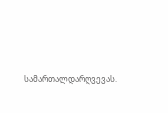სამართალდარღვევას.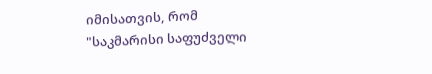იმისათვის, რომ "საკმარისი საფუძველი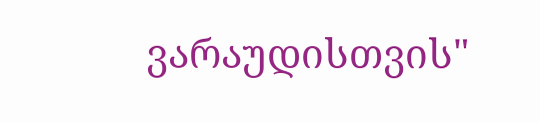ვარაუდისთვის"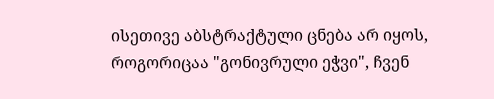ისეთივე აბსტრაქტული ცნება არ იყოს, როგორიცაა "გონივრული ეჭვი", ჩვენ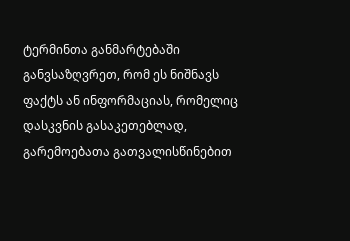ტერმინთა განმარტებაში განვსაზღვრეთ, რომ ეს ნიშნავს ფაქტს ან ინფორმაციას, რომელიც დასკვნის გასაკეთებლად, გარემოებათა გათვალისწინებით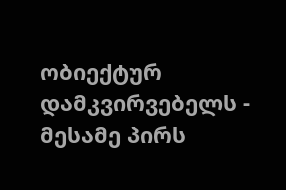ობიექტურ დამკვირვებელს - მესამე პირს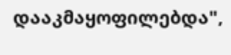დააკმაყოფილებდა",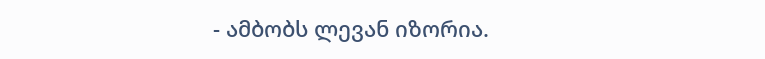- ამბობს ლევან იზორია.